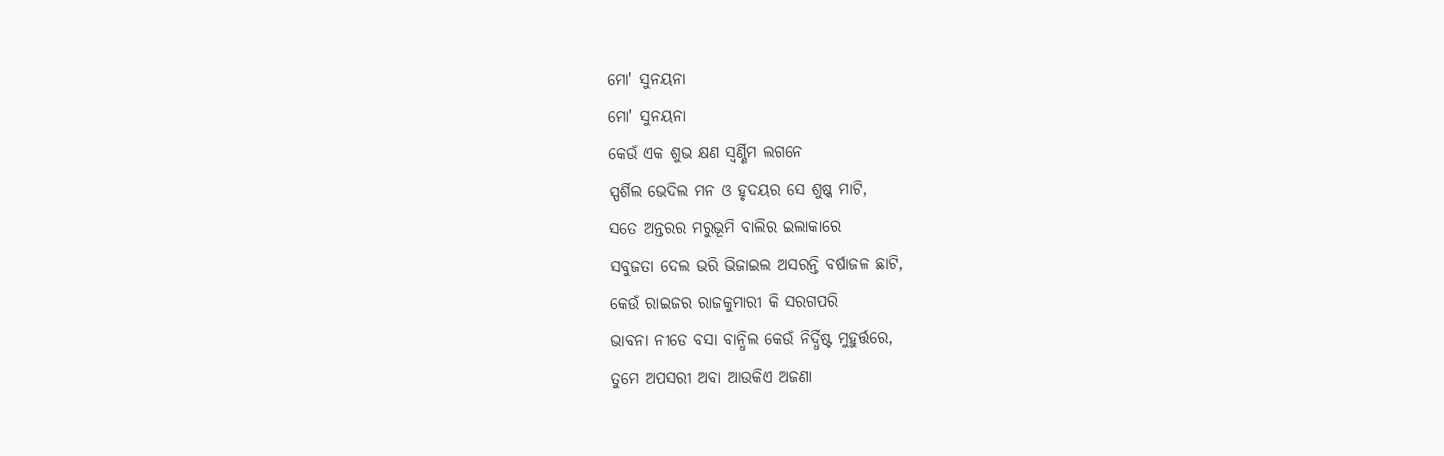ମୋ' ସୁନୟନା
ମୋ' ସୁନୟନା
କେଉଁ ଏକ ଶୁଭ କ୍ଷଣ ସ୍ୱର୍ଣ୍ଣିମ ଲଗନେ
ସ୍ପର୍ଶିଲ ଭେଦିଲ ମନ ଓ ହୃଦୟର ସେ ଶୁଷ୍କ ମାଟି,
ସତେ ଅନ୍ତରର ମରୁଭୂମି ବାଲିର ଇଲାକାରେ
ସବୁଜତା ଦେଲ ଭରି ଭିଜାଇଲ ଅସରନ୍ତି ବର୍ଷାଜଳ ଛାଟି,
କେଉଁ ରାଇଜର ରାଜକୁମାରୀ କି ସରଗପରି
ଭାବନା ନୀଡେ ବସା ବାନ୍ଧିଲ କେଉଁ ନିର୍ଦ୍ଧିଷ୍ଟ ମୁହୁର୍ତ୍ତରେ,
ତୁମେ ଅପସରୀ ଅବା ଆଉକିଏ ଅଜଣା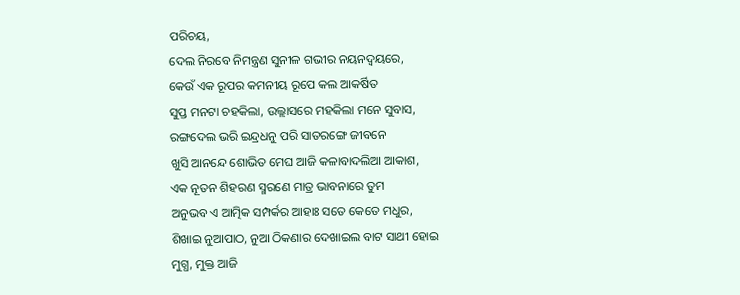ପରିଚୟ,
ଦେଲ ନିରବେ ନିମନ୍ତ୍ରଣ ସୁନୀଳ ଗଭୀର ନୟନଦ୍ୱୟରେ,
କେଉଁ ଏକ ରୂପର କମନୀୟ ରୂପେ କଲ ଆକର୍ଷିତ
ସୁପ୍ତ ମନଟା ଚହକିଲା, ଉଲ୍ଲାସରେ ମହକିଲା ମନେ ସୁବାସ,
ରଙ୍ଗଦେଲ ଭରି ଇନ୍ଦ୍ରଧନୁ ପରି ସାତରଙ୍ଗେ ଜୀବନେ
ଖୁସି ଆନନ୍ଦେ ଶୋଭିତ ମେଘ ଆଜି କଳାବାଦଲିଆ ଆକାଶ,
ଏକ ନୂତନ ଶିହରଣ ସ୍ମରଣେ ମାତ୍ର ଭାବନାରେ ତୁମ
ଅନୁଭବ ଏ ଆତ୍ମିକ ସମ୍ପର୍କର ଆହାଃ ସତେ କେତେ ମଧୁର,
ଶିଖାଇ ନୁଆପାଠ, ନୁଆ ଠିକଣାର ଦେଖାଇଲ ବାଟ ସାଥୀ ହୋଇ
ମୁଗ୍ଧ, ମୁକ୍ତ ଆଜି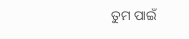ତୁମ ପାଇଁ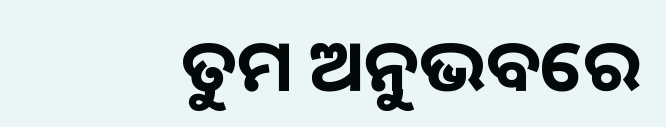ତୁମ ଅନୁଭବରେ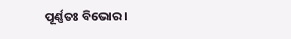ପୂର୍ଣ୍ଣତଃ ବିଭୋର।